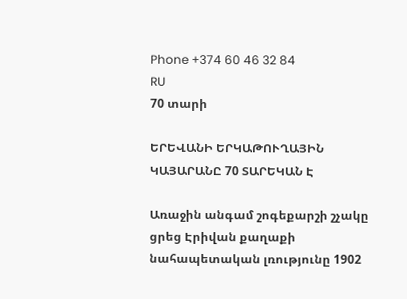Phone +374 60 46 32 84
RU
70 տարի

ԵՐԵՎԱՆԻ ԵՐԿԱԹՈՒՂԱՅԻՆ ԿԱՅԱՐԱՆԸ 70 ՏԱՐԵԿԱՆ Է

Առաջին անգամ շոգեքարշի շչակը ցրեց Էրիվան քաղաքի նահապետական լռությունը 1902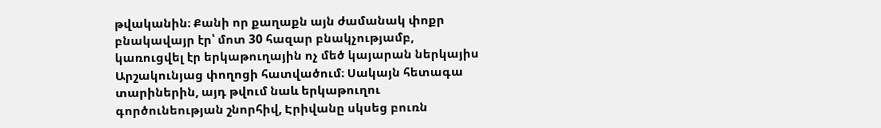թվականին։ Քանի որ քաղաքն այն ժամանակ փոքր բնակավայր էր՝ մոտ 30 հազար բնակչությամբ, կառուցվել էր երկաթուղային ոչ մեծ կայարան ներկայիս Արշակունյաց փողոցի հատվածում։ Սակայն հետագա տարիներին, այդ թվում նաև երկաթուղու գործունեության շնորհիվ, Էրիվանը սկսեց բուռն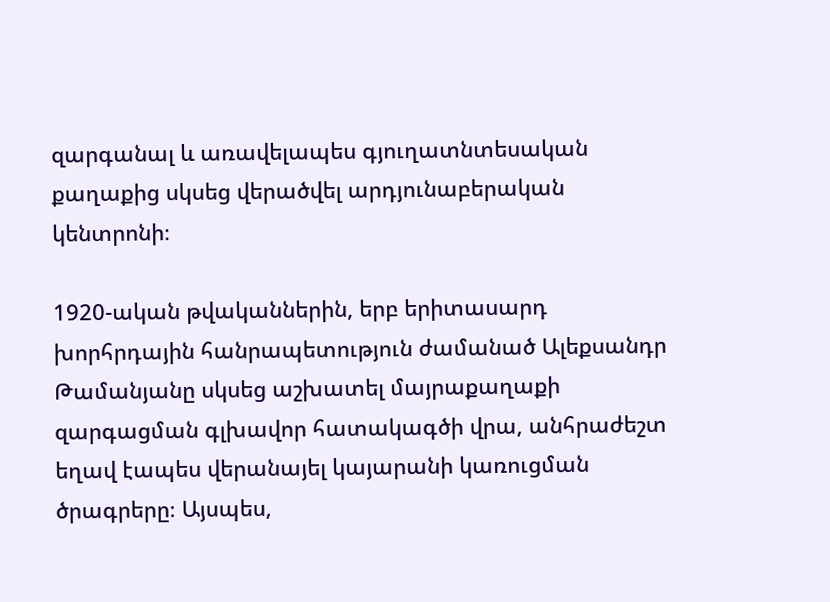զարգանալ և առավելապես գյուղատնտեսական քաղաքից սկսեց վերածվել արդյունաբերական կենտրոնի։

1920-ական թվականներին, երբ երիտասարդ խորհրդային հանրապետություն ժամանած Ալեքսանդր Թամանյանը սկսեց աշխատել մայրաքաղաքի զարգացման գլխավոր հատակագծի վրա, անհրաժեշտ եղավ էապես վերանայել կայարանի կառուցման ծրագրերը։ Այսպես,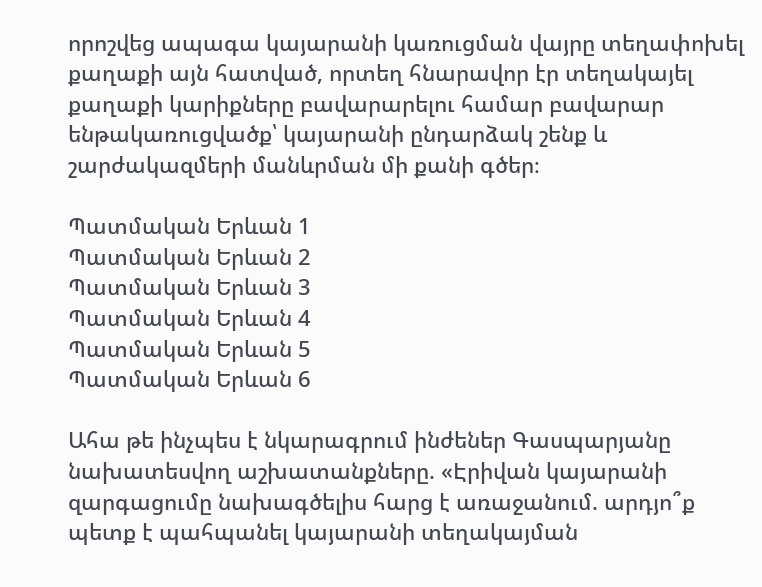որոշվեց ապագա կայարանի կառուցման վայրը տեղափոխել քաղաքի այն հատված, որտեղ հնարավոր էր տեղակայել քաղաքի կարիքները բավարարելու համար բավարար ենթակառուցվածք՝ կայարանի ընդարձակ շենք և շարժակազմերի մանևրման մի քանի գծեր։

Պատմական Երևան 1
Պատմական Երևան 2
Պատմական Երևան 3
Պատմական Երևան 4
Պատմական Երևան 5
Պատմական Երևան 6

Ահա թե ինչպես է նկարագրում ինժեներ Գասպարյանը նախատեսվող աշխատանքները. «Էրիվան կայարանի զարգացումը նախագծելիս հարց է առաջանում. արդյո՞ք պետք է պահպանել կայարանի տեղակայման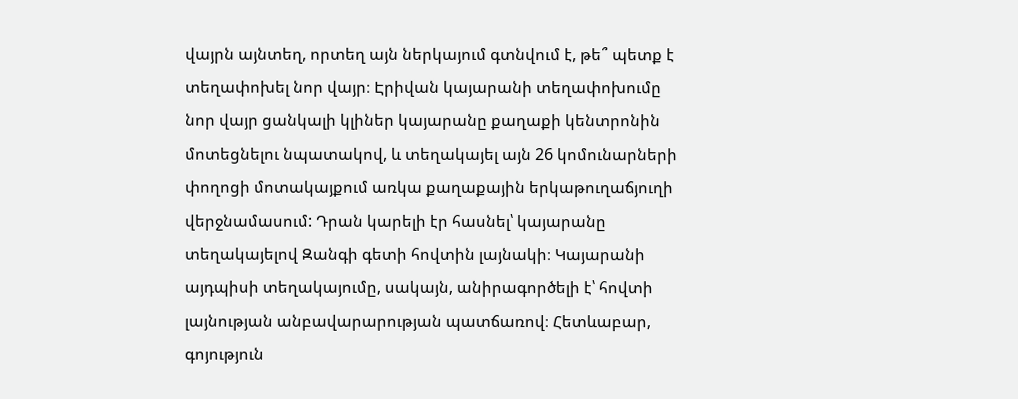վայրն այնտեղ, որտեղ այն ներկայում գտնվում է, թե՞ պետք է տեղափոխել նոր վայր։ Էրիվան կայարանի տեղափոխումը նոր վայր ցանկալի կլիներ կայարանը քաղաքի կենտրոնին մոտեցնելու նպատակով, և տեղակայել այն 26 կոմունարների փողոցի մոտակայքում առկա քաղաքային երկաթուղաճյուղի վերջնամասում: Դրան կարելի էր հասնել՝ կայարանը տեղակայելով Զանգի գետի հովտին լայնակի։ Կայարանի այդպիսի տեղակայումը, սակայն, անիրագործելի է՝ հովտի լայնության անբավարարության պատճառով։ Հետևաբար, գոյություն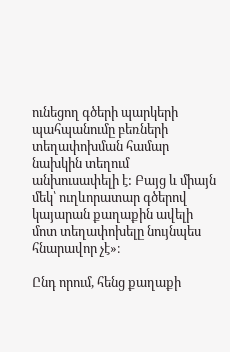ունեցող գծերի պարկերի պահպանումը բեռների տեղափոխման համար նախկին տեղում անխուսափելի է: Բայց և միայն մեկ՝ ուղևորատար գծերով կայարան քաղաքին ավելի մոտ տեղափոխելը նույնպես հնարավոր չէ»։

Ընդ որում, հենց քաղաքի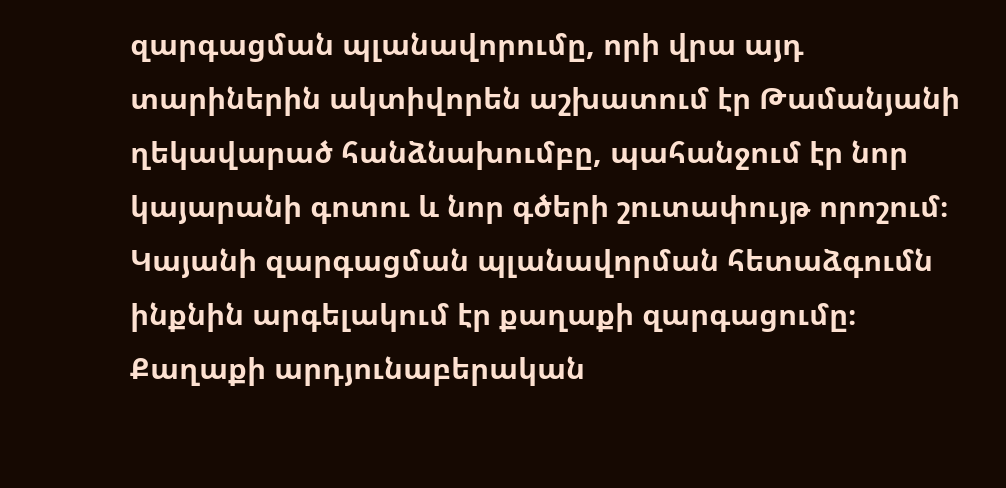զարգացման պլանավորումը, որի վրա այդ տարիներին ակտիվորեն աշխատում էր Թամանյանի ղեկավարած հանձնախումբը, պահանջում էր նոր կայարանի գոտու և նոր գծերի շուտափույթ որոշում։ Կայանի զարգացման պլանավորման հետաձգումն ինքնին արգելակում էր քաղաքի զարգացումը։ Քաղաքի արդյունաբերական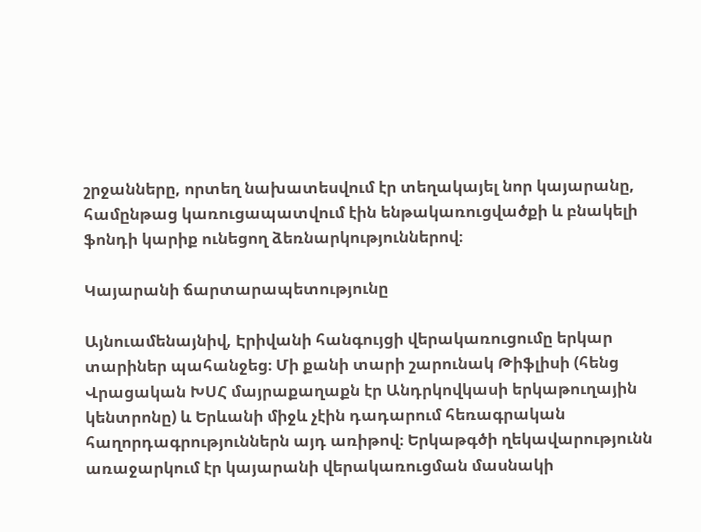շրջանները, որտեղ նախատեսվում էր տեղակայել նոր կայարանը, համընթաց կառուցապատվում էին ենթակառուցվածքի և բնակելի ֆոնդի կարիք ունեցող ձեռնարկություններով։

Կայարանի ճարտարապետությունը

Այնուամենայնիվ, Էրիվանի հանգույցի վերակառուցումը երկար տարիներ պահանջեց։ Մի քանի տարի շարունակ Թիֆլիսի (հենց Վրացական ԽՍՀ մայրաքաղաքն էր Անդրկովկասի երկաթուղային կենտրոնը) և Երևանի միջև չէին դադարում հեռագրական հաղորդագրություններն այդ առիթով։ Երկաթգծի ղեկավարությունն առաջարկում էր կայարանի վերակառուցման մասնակի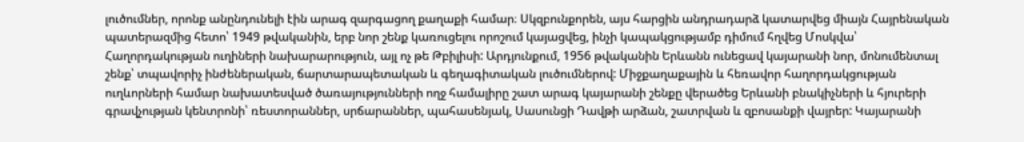լուծումներ, որոնք անընդունելի էին արագ զարգացող քաղաքի համար։ Սկզբունքորեն, այս հարցին անդրադարձ կատարվեց միայն Հայրենական պատերազմից հետո՝ 1949 թվականին, երբ նոր շենք կառուցելու որոշում կայացվեց, ինչի կապակցությամբ դիմում հղվեց Մոսկվա՝ Հաղորդակության ուղիների նախարարություն, այլ ոչ թե Թբիլիսի: Արդյունքում, 1956 թվականին Երևանն ունեցավ կայարանի նոր, մոնումենտալ շենք՝ տպավորիչ ինժեներական, ճարտարապետական և գեղագիտական լուծումներով: Միջքաղաքային և հեռավոր հաղորդակցության ուղևորների համար նախատեսված ծառայությունների ողջ համալիրը շատ արագ կայարանի շենքը վերածեց Երևանի բնակիչների և հյուրերի գրավչության կենտրոնի՝ ռեստորաններ, սրճարաններ, պահասենյակ, Սասունցի Դավթի արձան, շատրվան և զբոսանքի վայրեր: Կայարանի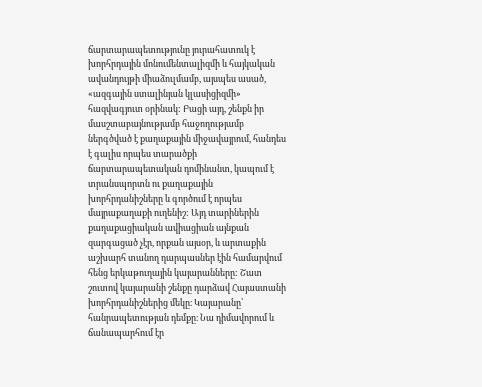ճարտարապետությունը յուրահատուկ է խորհրդային մոնումենտալիզմի և հայկական ավանդույթի միաձուլմամբ, այսպես ասած, «ազգային ստալինյան կլասիցիզմի» հազվագյուտ օրինակ: Բացի այդ, շենքն իր մասշտաբայնությամբ հաջողությամբ ներգծված է քաղաքային միջավայրում, հանդես է գալիս որպես տարածքի ճարտարապետական դոմինանտ, կապում է տրանսպորտն ու քաղաքային խորհրդանիշները և գործում է որպես մայրաքաղաքի ուղենիշ: Այդ տարիներին քաղաքացիական ավիացիան այնքան զարգացած չէր, որքան այսօր, և արտաքին աշխարհ տանող դարպասներ էին համարվում հենց երկաթուղային կայարանները: Շատ շուտով կայարանի շենքը դարձավ Հայաստանի խորհրդանիշներից մեկը։ Կայարանը՝ հանրապետության դեմքը։ Նա դիմավորում և ճանապարհում էր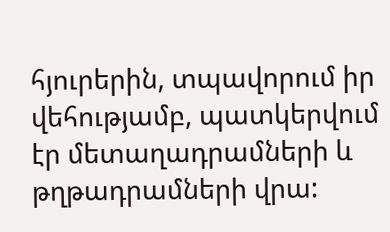հյուրերին, տպավորում իր վեհությամբ, պատկերվում էր մետաղադրամների և թղթադրամների վրա: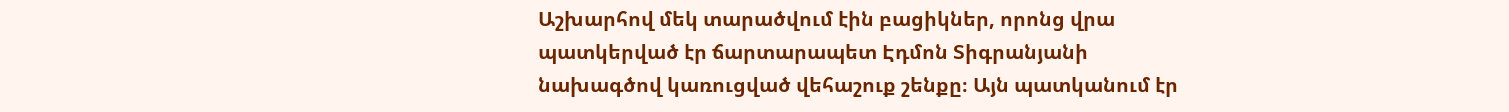Աշխարհով մեկ տարածվում էին բացիկներ, որոնց վրա պատկերված էր ճարտարապետ Էդմոն Տիգրանյանի նախագծով կառուցված վեհաշուք շենքը։ Այն պատկանում էր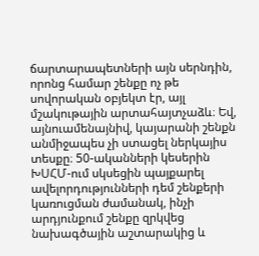ճարտարապետների այն սերնդին, որոնց համար շենքը ոչ թե սովորական օբյեկտ էր, այլ մշակութային արտահայտչաձև։ Եվ, այնուամենայնիվ, կայարանի շենքն անմիջապես չի ստացել ներկայիս տեսքը։ 50-ականների կեսերին ԽՍՀՄ-ում սկսեցին պայքարել ավելորդությունների դեմ շենքերի կառուցման ժամանակ, ինչի արդյունքում շենքը զրկվեց նախագծային աշտարակից և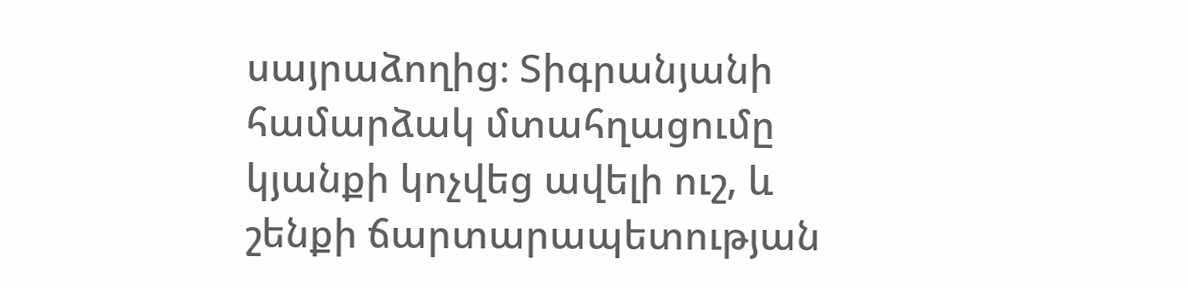սայրաձողից։ Տիգրանյանի համարձակ մտահղացումը կյանքի կոչվեց ավելի ուշ, և շենքի ճարտարապետության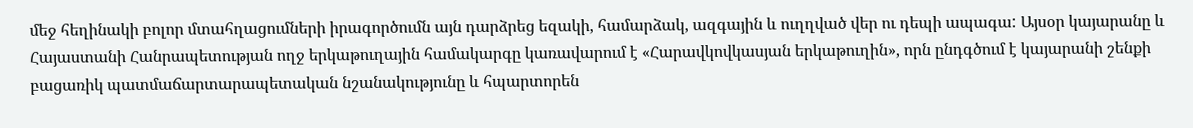մեջ հեղինակի բոլոր մտահղացումների իրագործումն այն դարձրեց եզակի, համարձակ, ազգային և ուղղված վեր ու դեպի ապագա: Այսօր կայարանը և Հայաստանի Հանրապետության ողջ երկաթուղային համակարգը կառավարում է «Հարավկովկասյան երկաթուղին», որն ընդգծում է կայարանի շենքի բացառիկ պատմաճարտարապետական նշանակությունը և հպարտորեն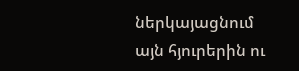ներկայացնում այն հյուրերին ու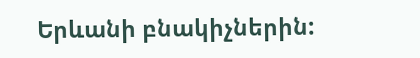Երևանի բնակիչներին: